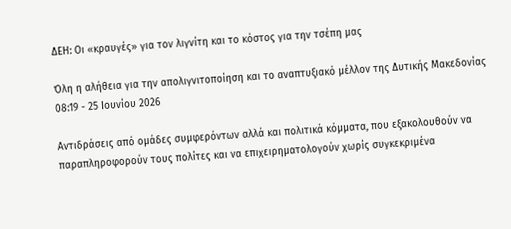ΔΕΗ: Οι «κραυγές» για τον λιγνίτη και το κόστος για την τσέπη μας

Όλη η αλήθεια για την απολιγνιτοποίηση και το αναπτυξιακό μέλλον της Δυτικής Μακεδονίας
08:19 - 25 Ιουνίου 2026

Αντιδράσεις από ομάδες συμφερόντων αλλά και πολιτικά κόμματα, που εξακολουθούν να παραπληροφορούν τους πολίτες και να επιχειρηματολογούν χωρίς συγκεκριμένα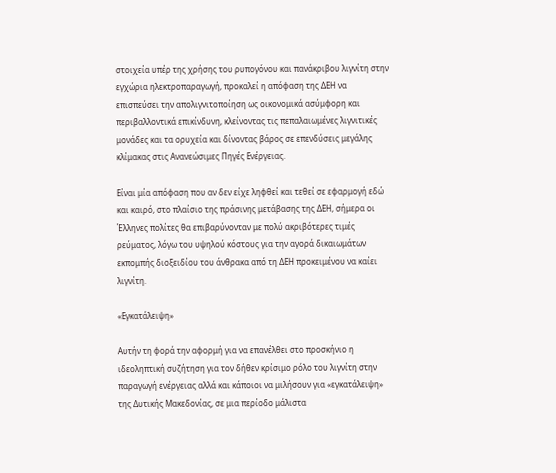στοιχεία υπέρ της χρήσης του ρυπογόνου και πανάκριβου λιγνίτη στην εγχώρια ηλεκτροπαραγωγή, προκαλεί η απόφαση της ΔΕΗ να επισπεύσει την απολιγνιτοποίηση ως οικονομικά ασύμφορη και περιβαλλοντικά επικίνδυνη, κλείνοντας τις πεπαλαιωμένες λιγνιτικές μονάδες και τα ορυχεία και δίνοντας βάρος σε επενδύσεις μεγάλης κλίμακας στις Ανανεώσιμες Πηγές Ενέργειας.

Είναι μία απόφαση που αν δεν είχε ληφθεί και τεθεί σε εφαρμογή εδώ και καιρό, στο πλαίσιο της πράσινης μετάβασης της ΔΕΗ, σήμερα οι Έλληνες πολίτες θα επιβαρύνονταν με πολύ ακριβότερες τιμές ρεύματος, λόγω του υψηλού κόστους για την αγορά δικαιωμάτων εκπομπής διοξειδίου του άνθρακα από τη ΔΕΗ προκειμένου να καίει λιγνίτη.

«Εγκατάλειψη»

Αυτήν τη φορά την αφορμή για να επανέλθει στο προσκήνιο η ιδεοληπτική συζήτηση για τον δήθεν κρίσιμο ρόλο του λιγνίτη στην παραγωγή ενέργειας αλλά και κάποιοι να μιλήσουν για «εγκατάλειψη» της Δυτικής Μακεδονίας, σε μια περίοδο μάλιστα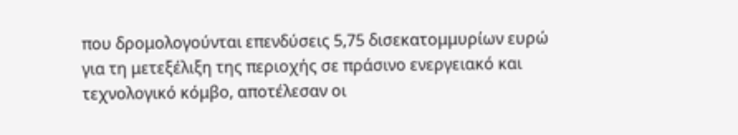που δρομολογούνται επενδύσεις 5,75 δισεκατομμυρίων ευρώ για τη μετεξέλιξη της περιοχής σε πράσινο ενεργειακό και τεχνολογικό κόμβο, αποτέλεσαν οι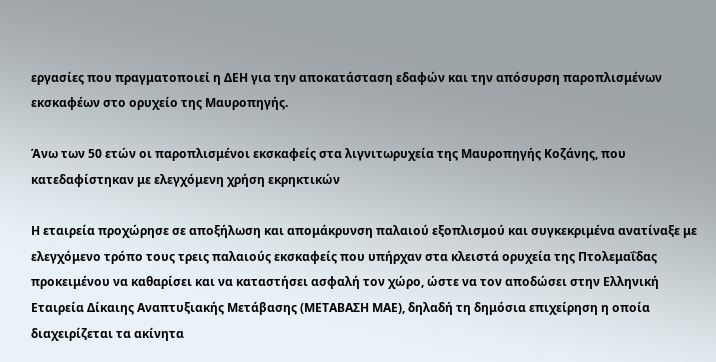εργασίες που πραγματοποιεί η ΔΕΗ για την αποκατάσταση εδαφών και την απόσυρση παροπλισμένων εκσκαφέων στο ορυχείο της Μαυροπηγής.

Άνω των 50 ετών οι παροπλισμένοι εκσκαφείς στα λιγνιτωρυχεία της Μαυροπηγής Κοζάνης, που κατεδαφίστηκαν με ελεγχόμενη χρήση εκρηκτικών

Η εταιρεία προχώρησε σε αποξήλωση και απομάκρυνση παλαιού εξοπλισμού και συγκεκριμένα ανατίναξε με ελεγχόμενο τρόπο τους τρεις παλαιούς εκσκαφείς που υπήρχαν στα κλειστά ορυχεία της Πτολεμαΐδας προκειμένου να καθαρίσει και να καταστήσει ασφαλή τον χώρο, ώστε να τον αποδώσει στην Ελληνική Εταιρεία Δίκαιης Αναπτυξιακής Μετάβασης (ΜΕΤΑΒΑΣΗ ΜΑΕ), δηλαδή τη δημόσια επιχείρηση η οποία διαχειρίζεται τα ακίνητα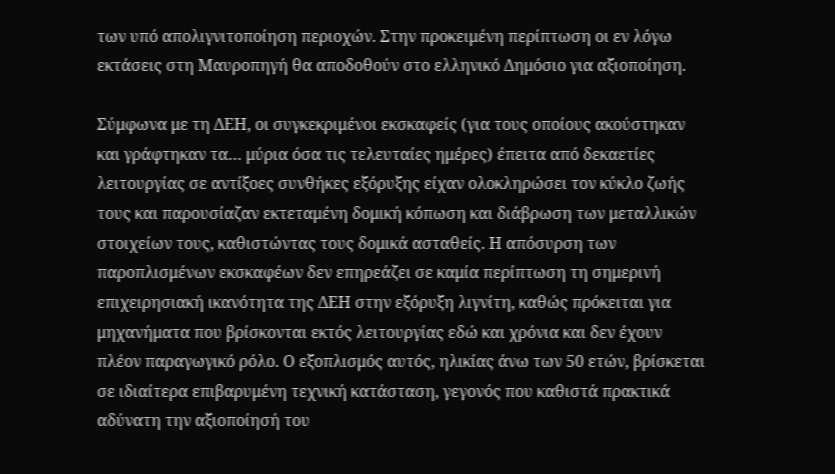των υπό απολιγνιτοποίηση περιοχών. Στην προκειμένη περίπτωση οι εν λόγω εκτάσεις στη Μαυροπηγή θα αποδοθούν στο ελληνικό Δημόσιο για αξιοποίηση.

Σύμφωνα με τη ΔΕΗ, οι συγκεκριμένοι εκσκαφείς (για τους οποίους ακούστηκαν και γράφτηκαν τα… μύρια όσα τις τελευταίες ημέρες) έπειτα από δεκαετίες λειτουργίας σε αντίξοες συνθήκες εξόρυξης είχαν ολοκληρώσει τον κύκλο ζωής τους και παρουσίαζαν εκτεταμένη δομική κόπωση και διάβρωση των μεταλλικών στοιχείων τους, καθιστώντας τους δομικά ασταθείς. Η απόσυρση των παροπλισμένων εκσκαφέων δεν επηρεάζει σε καμία περίπτωση τη σημερινή επιχειρησιακή ικανότητα της ΔΕΗ στην εξόρυξη λιγνίτη, καθώς πρόκειται για μηχανήματα που βρίσκονται εκτός λειτουργίας εδώ και χρόνια και δεν έχουν πλέον παραγωγικό ρόλο. Ο εξοπλισμός αυτός, ηλικίας άνω των 50 ετών, βρίσκεται σε ιδιαίτερα επιβαρυμένη τεχνική κατάσταση, γεγονός που καθιστά πρακτικά αδύνατη την αξιοποίησή του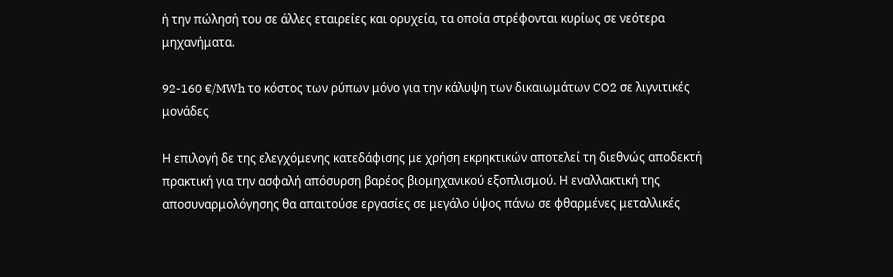ή την πώλησή του σε άλλες εταιρείες και ορυχεία, τα οποία στρέφονται κυρίως σε νεότερα μηχανήματα.

92-160 €/MWh το κόστος των ρύπων μόνο για την κάλυψη των δικαιωμάτων CO2 σε λιγνιτικές μονάδες

Η επιλογή δε της ελεγχόμενης κατεδάφισης με χρήση εκρηκτικών αποτελεί τη διεθνώς αποδεκτή πρακτική για την ασφαλή απόσυρση βαρέος βιομηχανικού εξοπλισμού. Η εναλλακτική της αποσυναρμολόγησης θα απαιτούσε εργασίες σε μεγάλο ύψος πάνω σε φθαρμένες μεταλλικές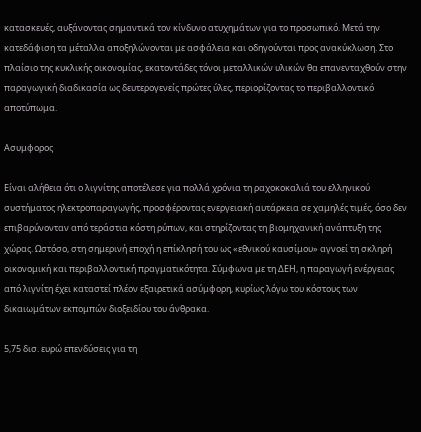κατασκευές, αυξάνοντας σημαντικά τον κίνδυνο ατυχημάτων για το προσωπικό. Μετά την κατεδάφιση τα μέταλλα αποξηλώνονται με ασφάλεια και οδηγούνται προς ανακύκλωση. Στο πλαίσιο της κυκλικής οικονομίας, εκατοντάδες τόνοι μεταλλικών υλικών θα επανενταχθούν στην παραγωγική διαδικασία ως δευτερογενείς πρώτες ύλες, περιορίζοντας το περιβαλλοντικό αποτύπωμα.

Ασυμφορος

Είναι αλήθεια ότι ο λιγνίτης αποτέλεσε για πολλά χρόνια τη ραχοκοκαλιά του ελληνικού συστήματος ηλεκτροπαραγωγής, προσφέροντας ενεργειακή αυτάρκεια σε χαμηλές τιμές, όσο δεν επιβαρύνονταν από τεράστια κόστη ρύπων, και στηρίζοντας τη βιομηχανική ανάπτυξη της χώρας. Ωστόσο, στη σημερινή εποχή η επίκλησή του ως «εθνικού καυσίμου» αγνοεί τη σκληρή οικονομική και περιβαλλοντική πραγματικότητα. Σύμφωνα με τη ΔΕΗ, η παραγωγή ενέργειας από λιγνίτη έχει καταστεί πλέον εξαιρετικά ασύμφορη, κυρίως λόγω του κόστους των δικαιωμάτων εκπομπών διοξειδίου του άνθρακα.

5,75 δισ. ευρώ επενδύσεις για τη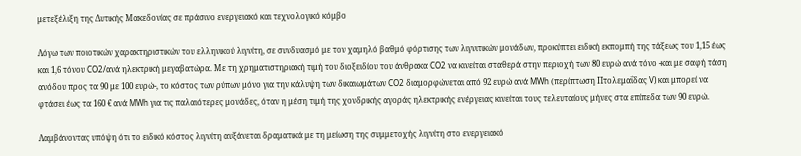μετεξέλιξη της Δυτικής Μακεδονίας σε πράσινο ενεργειακό και τεχνολογικό κόμβο

Λόγω των ποιοτικών χαρακτηριστικών του ελληνικού λιγνίτη, σε συνδυασμό με τον χαμηλό βαθμό φόρτισης των λιγνιτικών μονάδων, προκύπτει ειδική εκπομπή της τάξεως του 1,15 έως και 1,6 τόνου CO2/ανά ηλεκτρική μεγαβατώρα. Με τη χρηματιστηριακή τιμή του διοξειδίου του άνθρακα CO2 να κινείται σταθερά στην περιοχή των 80 ευρώ ανά τόνο -και με σαφή τάση ανόδου προς τα 90 με 100 ευρώ-, το κόστος των ρύπων μόνο για την κάλυψη των δικαιωμάτων CO2 διαμορφώνεται από 92 ευρώ ανά MWh (περίπτωση Πτολεμαΐδας V) και μπορεί να φτάσει έως τα 160 € ανά MWh για τις παλαιότερες μονάδες, όταν η μέση τιμή της χονδρικής αγοράς ηλεκτρικής ενέργειας κινείται τους τελευταίους μήνες στα επίπεδα των 90 ευρώ.

Λαμβάνοντας υπόψη ότι το ειδικό κόστος λιγνίτη αυξάνεται δραματικά με τη μείωση της συμμετοχής λιγνίτη στο ενεργειακό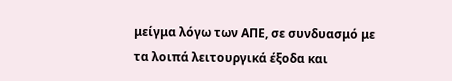μείγμα λόγω των ΑΠΕ, σε συνδυασμό με τα λοιπά λειτουργικά έξοδα και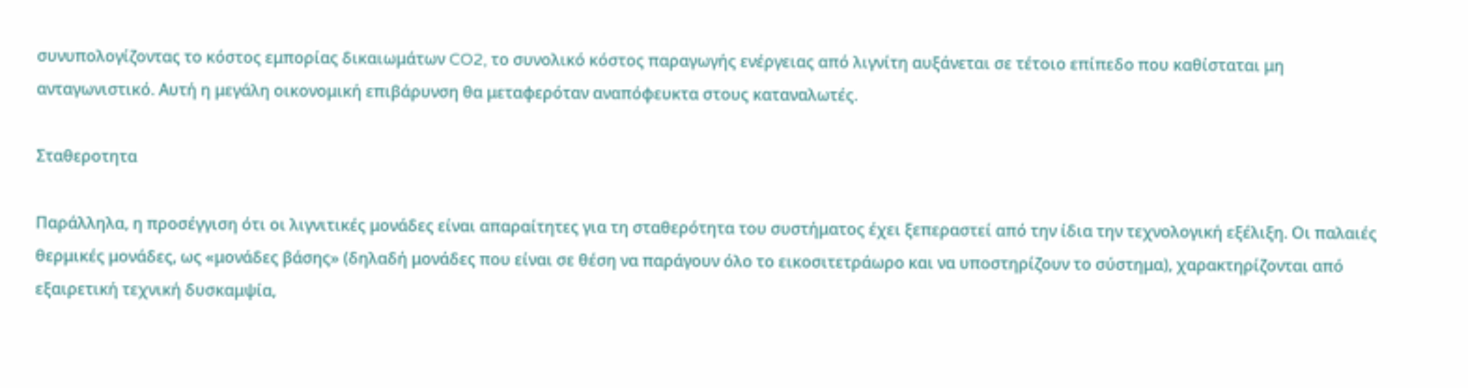συνυπολογίζοντας το κόστος εμπορίας δικαιωμάτων CO2, το συνολικό κόστος παραγωγής ενέργειας από λιγνίτη αυξάνεται σε τέτοιο επίπεδο που καθίσταται μη ανταγωνιστικό. Αυτή η μεγάλη οικονομική επιβάρυνση θα μεταφερόταν αναπόφευκτα στους καταναλωτές.

Σταθεροτητα

Παράλληλα, η προσέγγιση ότι οι λιγνιτικές μονάδες είναι απαραίτητες για τη σταθερότητα του συστήματος έχει ξεπεραστεί από την ίδια την τεχνολογική εξέλιξη. Οι παλαιές θερμικές μονάδες, ως «μονάδες βάσης» (δηλαδή μονάδες που είναι σε θέση να παράγουν όλο το εικοσιτετράωρο και να υποστηρίζουν το σύστημα), χαρακτηρίζονται από εξαιρετική τεχνική δυσκαμψία,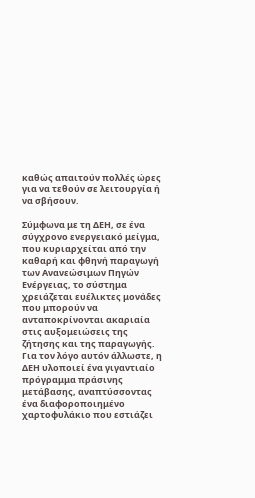καθώς απαιτούν πολλές ώρες για να τεθούν σε λειτουργία ή να σβήσουν.

Σύμφωνα με τη ΔΕΗ, σε ένα σύγχρονο ενεργειακό μείγμα, που κυριαρχείται από την καθαρή και φθηνή παραγωγή των Ανανεώσιμων Πηγών Ενέργειας, το σύστημα χρειάζεται ευέλικτες μονάδες που μπορούν να ανταποκρίνονται ακαριαία στις αυξομειώσεις της ζήτησης και της παραγωγής. Για τον λόγο αυτόν άλλωστε, η ΔΕΗ υλοποιεί ένα γιγαντιαίο πρόγραμμα πράσινης μετάβασης, αναπτύσσοντας ένα διαφοροποιημένο χαρτοφυλάκιο που εστιάζει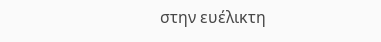στην ευέλικτη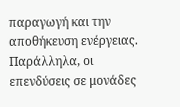παραγωγή και την αποθήκευση ενέργειας. Παράλληλα, οι επενδύσεις σε μονάδες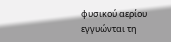φυσικού αερίου εγγυώνται τη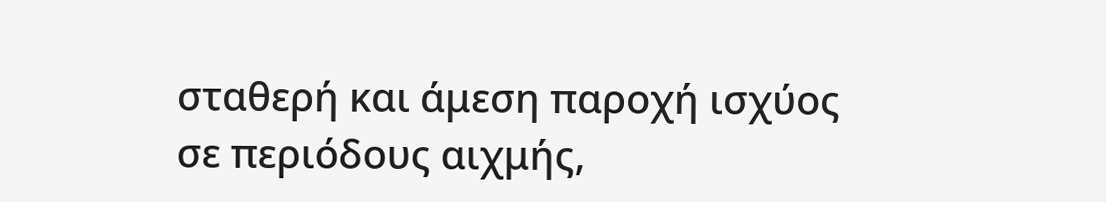σταθερή και άμεση παροχή ισχύος σε περιόδους αιχμής,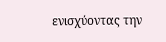ενισχύοντας την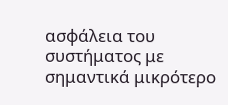ασφάλεια του συστήματος με σημαντικά μικρότερο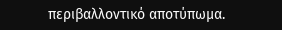περιβαλλοντικό αποτύπωμα.